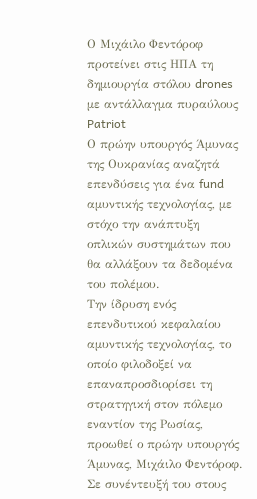Ο Μιχάιλο Φεντόροφ προτείνει στις ΗΠΑ τη δημιουργία στόλου drones με αντάλλαγμα πυραύλους Patriot
Ο πρώην υπουργός Άμυνας της Ουκρανίας αναζητά επενδύσεις για ένα fund αμυντικής τεχνολογίας, με στόχο την ανάπτυξη οπλικών συστημάτων που θα αλλάξουν τα δεδομένα του πολέμου.
Την ίδρυση ενός επενδυτικού κεφαλαίου αμυντικής τεχνολογίας, το οποίο φιλοδοξεί να επαναπροσδιορίσει τη στρατηγική στον πόλεμο εναντίον της Ρωσίας, προωθεί ο πρώην υπουργός Άμυνας, Μιχάιλο Φεντόροφ. Σε συνέντευξή του στους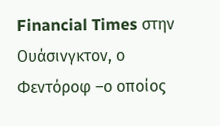Financial Times στην Ουάσινγκτον, ο Φεντόροφ –ο οποίος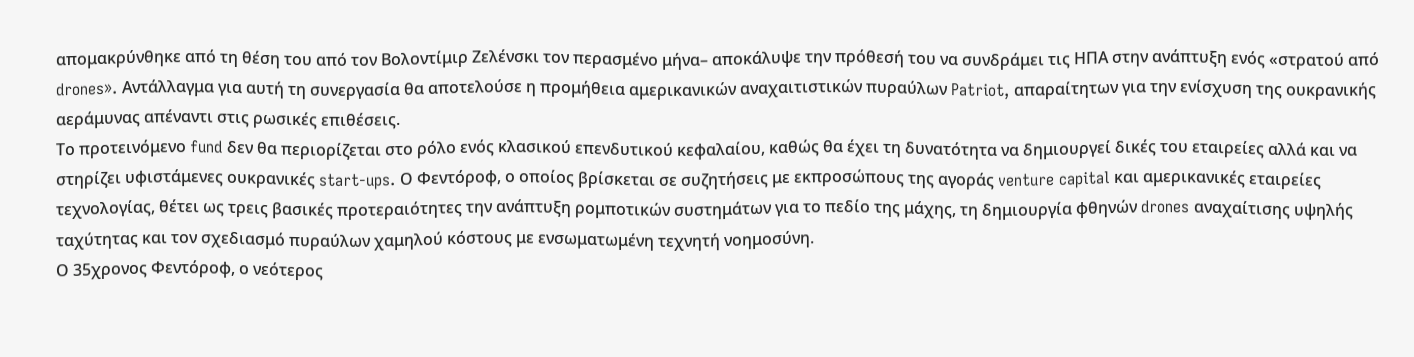απομακρύνθηκε από τη θέση του από τον Βολοντίμιρ Ζελένσκι τον περασμένο μήνα– αποκάλυψε την πρόθεσή του να συνδράμει τις ΗΠΑ στην ανάπτυξη ενός «στρατού από drones». Αντάλλαγμα για αυτή τη συνεργασία θα αποτελούσε η προμήθεια αμερικανικών αναχαιτιστικών πυραύλων Patriot, απαραίτητων για την ενίσχυση της ουκρανικής αεράμυνας απέναντι στις ρωσικές επιθέσεις.
Το προτεινόμενο fund δεν θα περιορίζεται στο ρόλο ενός κλασικού επενδυτικού κεφαλαίου, καθώς θα έχει τη δυνατότητα να δημιουργεί δικές του εταιρείες αλλά και να στηρίζει υφιστάμενες ουκρανικές start-ups. Ο Φεντόροφ, ο οποίος βρίσκεται σε συζητήσεις με εκπροσώπους της αγοράς venture capital και αμερικανικές εταιρείες τεχνολογίας, θέτει ως τρεις βασικές προτεραιότητες την ανάπτυξη ρομποτικών συστημάτων για το πεδίο της μάχης, τη δημιουργία φθηνών drones αναχαίτισης υψηλής ταχύτητας και τον σχεδιασμό πυραύλων χαμηλού κόστους με ενσωματωμένη τεχνητή νοημοσύνη.
Ο 35χρονος Φεντόροφ, ο νεότερος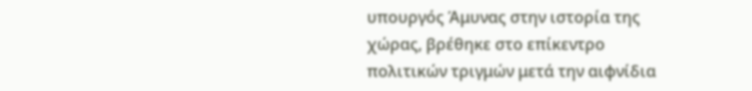υπουργός Άμυνας στην ιστορία της χώρας, βρέθηκε στο επίκεντρο πολιτικών τριγμών μετά την αιφνίδια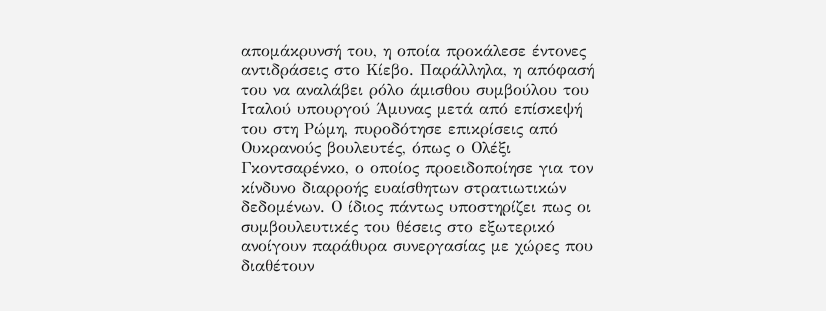απομάκρυνσή του, η οποία προκάλεσε έντονες αντιδράσεις στο Κίεβο. Παράλληλα, η απόφασή του να αναλάβει ρόλο άμισθου συμβούλου του Ιταλού υπουργού Άμυνας μετά από επίσκεψή του στη Ρώμη, πυροδότησε επικρίσεις από Ουκρανούς βουλευτές, όπως ο Ολέξι Γκοντσαρένκο, ο οποίος προειδοποίησε για τον κίνδυνο διαρροής ευαίσθητων στρατιωτικών δεδομένων. Ο ίδιος πάντως υποστηρίζει πως οι συμβουλευτικές του θέσεις στο εξωτερικό ανοίγουν παράθυρα συνεργασίας με χώρες που διαθέτουν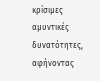κρίσιμες αμυντικές δυνατότητες, αφήνοντας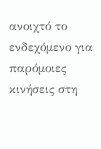ανοιχτό το ενδεχόμενο για παρόμοιες κινήσεις στη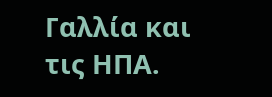Γαλλία και τις ΗΠΑ.